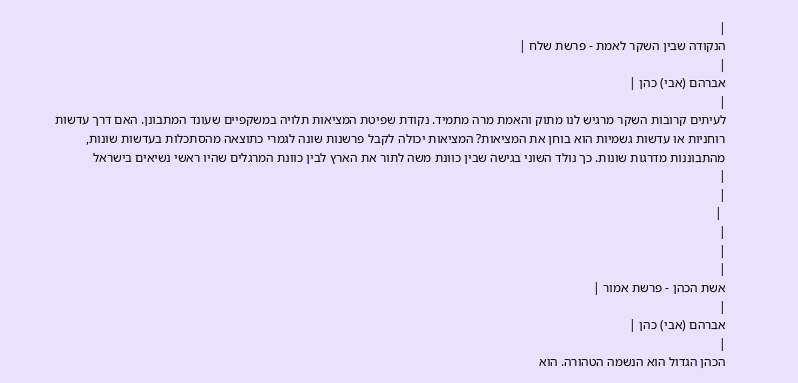|
הנקודה שבין השקר לאמת - פרשת שלח |
|
אברהם (אבי) כהן |
|
לעיתים קרובות השקר מרגיש לנו מתוק והאמת מרה מתמיד. נקודת שפיטת המציאות תלויה במשקפיים שעונד המתבונן. האם דרך עדשות רוחניות או עדשות גשמיות הוא בוחן את המציאות? המציאות יכולה לקבל פרשנות שונה לגמרי כתוצאה מהסתכלות בעדשות שונות, מהתבוננות מדרגות שונות. כך נולד השוני בגישה שבין כוונת משה לתור את הארץ לבין כוונת המרגלים שהיו ראשי נשיאים בישראל
|
|
 |
|
|
|
אשת הכהן - פרשת אמור |
|
אברהם (אבי) כהן |
|
הכהן הגדול הוא הנשמה הטהורה. הוא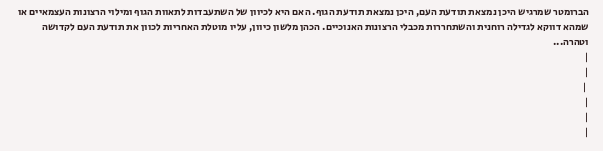הברומטר שמרגיש היכן נמצאת תודעת העם, היכן נמצאת תודעת הגוף. האם היא לכיוון של השתעבדות לתאוות הגוף ומילוי הרצונות העצמאיים או שמהא דווקא לגדילה רוחנית והשתחררות מכבלי הרצונות האנוכיים. הכהן מלשון כיוון, עליו מוטלת האחריות לכוון את תודעת העם לקדושה וטהרה...
|
|
 |
|
|
|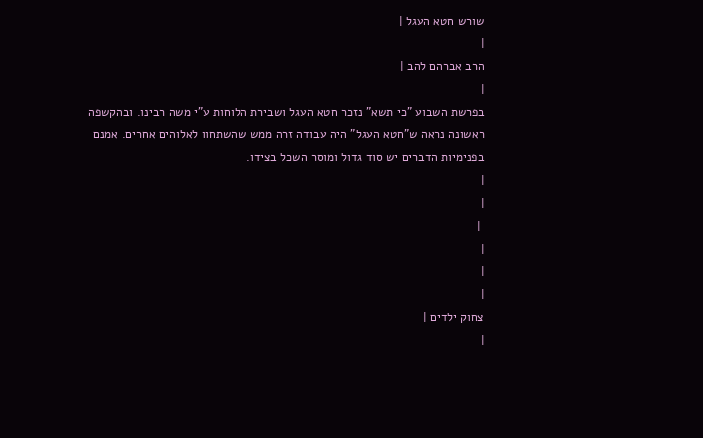שורש חטא העגל |
|
הרב אברהם להב |
|
בפרשת השבוע "כי תשא" נזכר חטא העגל ושבירת הלוחות ע"י משה רבינו. ובהקשפה ראשונה נראה ש"חטא העגל" היה עבודה זרה ממש שהשתחוו לאלוהים אחרים. אמנם בפנימיות הדברים יש סוד גדול ומוסר השכל בצידו.
|
|
 |
|
|
|
צחוק ילדים |
|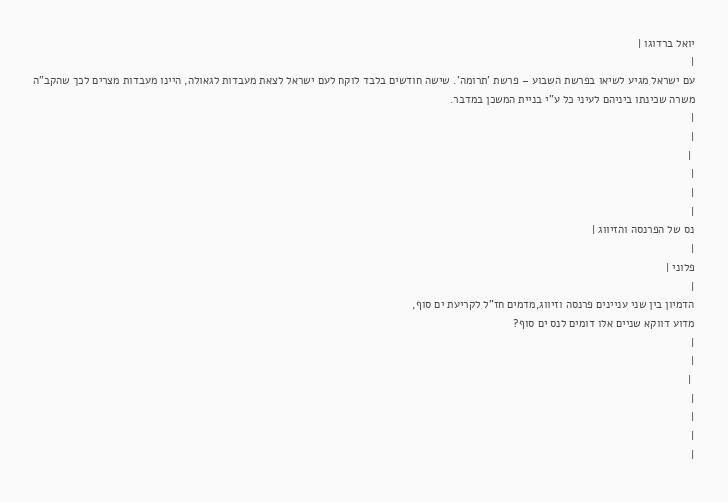יואל ברדוגו |
|
עם ישראל מגיע לשיאו בפרשת השבוע – פרשת 'תרומה'. שישה חודשים בלבד לוקח לעם ישראל לצאת מעבדות לגאולה, היינו מעבדות מצרים לכך שהקב"ה משרה שכינתו ביניהם לעיני כל ע"י בניית המשכן במדבר.
|
|
 |
|
|
|
נס של הפרנסה והזיווג |
|
פלוני |
|
הדמיון בין שני עניינים פרנסה וזיווג,מדמים חז"ל לקריעת ים סוף,
מדוע דווקא שניים אלו דומים לנס ים סוף?
|
|
 |
|
|
|
|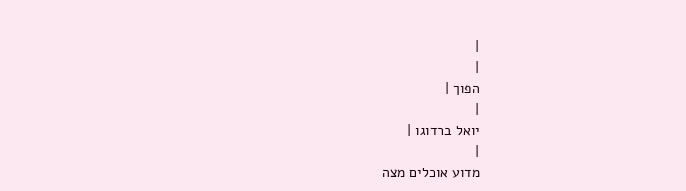|
|
הפוך |
|
יואל ברדוגו |
|
מדוע אוכלים מצה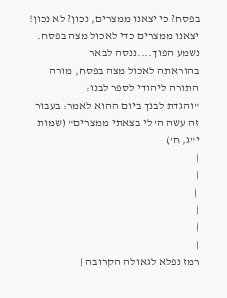בפסח? כי יצאנו ממצרים, נכון? לא נכון!
יצאנו ממצרים כדי לאכול מצה בפסח. נשמע הפוך....ננסה לבאר
בהוראתה לאכול מצה בפסח, מורה התורה ליהודי לספר לבנו:
"והגדת לבנך ביום ההוא לאמר: בעבור זה עשה ה' לי בצאתי ממצרים" (שמות י"ג, ח')
|
|
 |
|
|
|
רמז נפלא לגאולה הקרובה |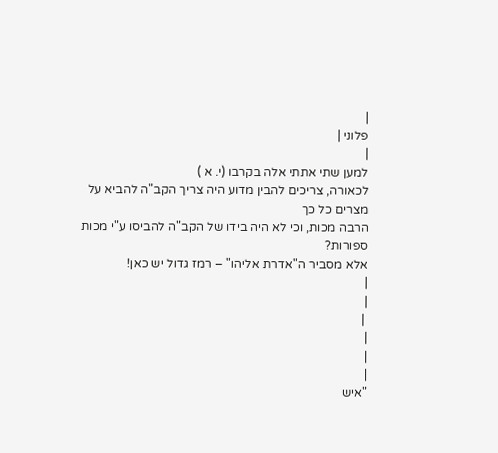|
פלוני |
|
למען שתי אתתי אלה בקרבו (י. א )
לכאורה, צריכים להבין מדוע היה צריך הקב"ה להביא על מצרים כל כך
הרבה מכות, וכי לא היה בידו של הקב"ה להביסו ע"י מכות ספורות?
אלא מסביר ה"אדרת אליהו" – רמז גדול יש כאן!
|
|
 |
|
|
|
"איש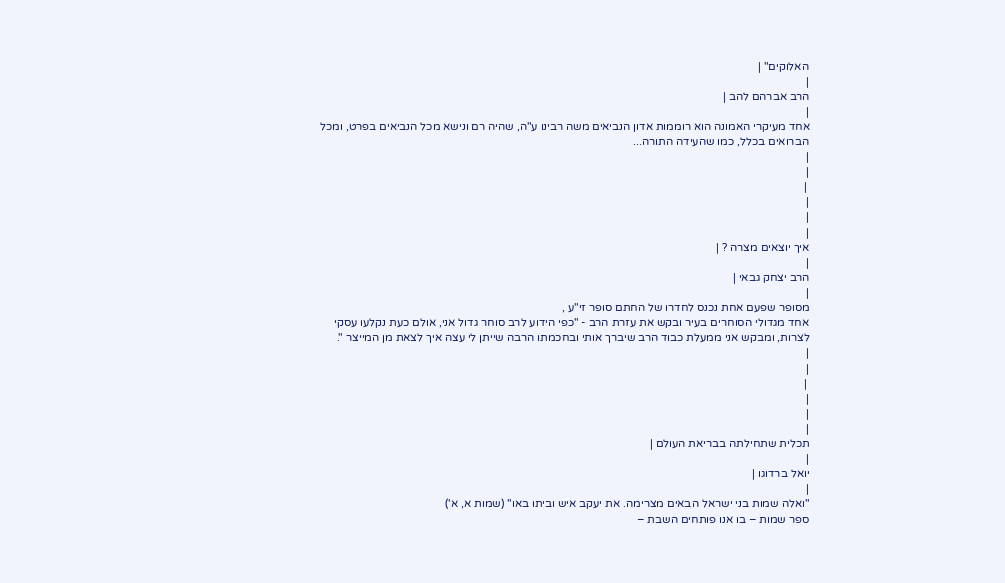האלוקים" |
|
הרב אברהם להב |
|
אחד מעיקרי האמונה הוא רוממות אדון הנביאים משה רבינו ע"ה, שהיה רם ונישא מכל הנביאים בפרט, ומכל הברואים בכלל, כמו שהעידה התורה...
|
|
 |
|
|
|
איך יוצאים מצרה ? |
|
הרב יצחק גבאי |
|
מסופר שפעם אחת נכנס לחדרו של החתם סופר זי"ע ,
אחד מגדולי הסוחרים בעיר ובקש את עזרת הרב - "כפי הידוע לרב סוחר גדול אני, אולם כעת נקלעו עסקי לצרות, ומבקש אני ממעלת כבוד הרב שיברך אותי ובחכמתו הרבה שייתן לי עצה איך לצאת מן המייצר ".
|
|
 |
|
|
|
תכלית שתחילתה בבריאת העולם |
|
יואל ברדוגו |
|
"ואלה שמות בני ישראל הבאים מצרימה. את יעקב איש וביתו באו" (שמות א, א')
ספר שמות – בו אנו פותחים השבת –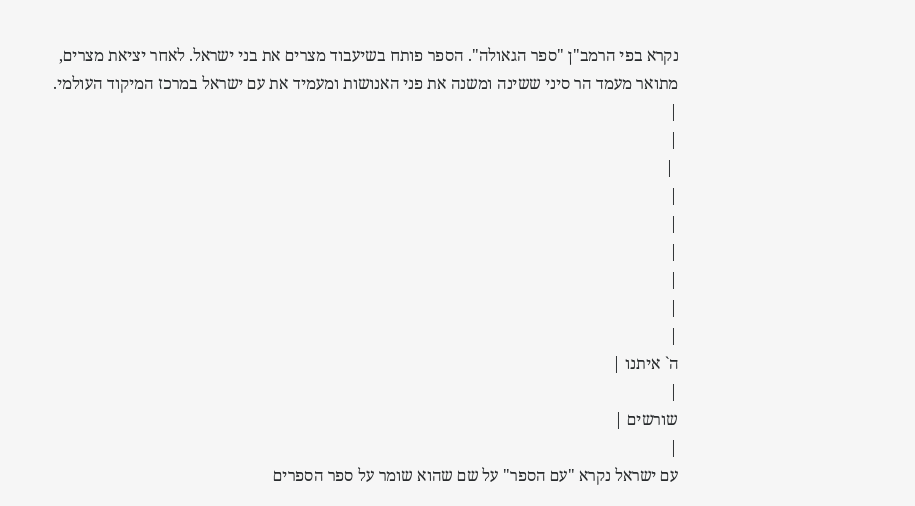נקרא בפי הרמב"ן "ספר הגאולה". הספר פותח בשיעבוד מצרים את בני ישראל. לאחר יציאת מצרים, מתואר מעמד הר סיני ששינה ומשנה את פני האנושות ומעמיד את עם ישראל במרכז המיקוד העולמי.
|
|
 |
|
|
|
|
|
|
ה` איתנו |
|
שורשים |
|
עם ישראל נקרא "עם הספר" על שם שהוא שומר על ספר הספרים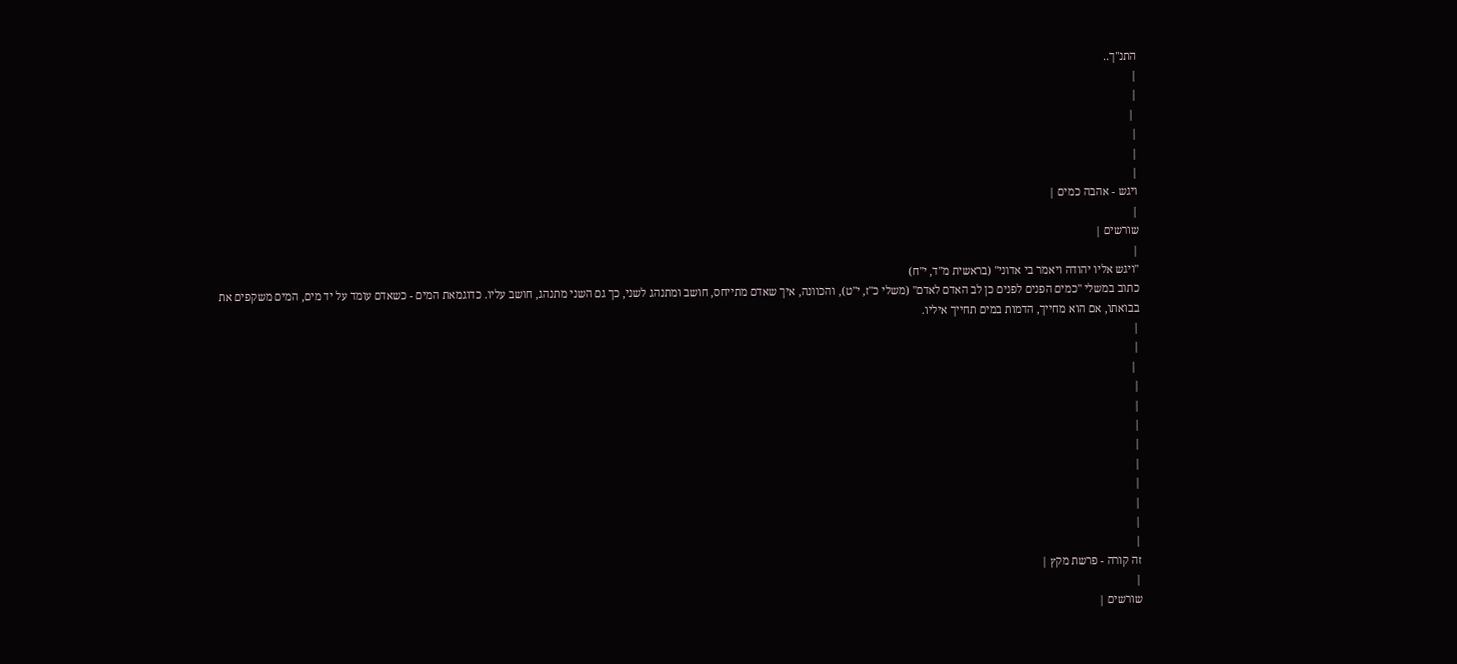התנ"ך..
|
|
 |
|
|
|
ויגש - אהבה כמים |
|
שורשים |
|
"ויגש אליו יהודה ויאמר בי אדוני" (בראשית מ"ד, י"ח)
כתוב במשלי "כמים הפנים לפנים כן לב האדם לאדם" (משלי כ"ז, י"ט), והכוונה, איך שאדם מתייחס, חושב ומתנהג לשני, כך גם השני מתנהג, חושב עליו. כדוגמאת המים - כשאדם עומד על יד מים, המים משקפים את בבואתו, אם הוא מחייך, הדמות במים תחייך איליו.
|
|
 |
|
|
|
|
|
|
|
|
|
זה קורה - פרשת מקץ |
|
שורשים |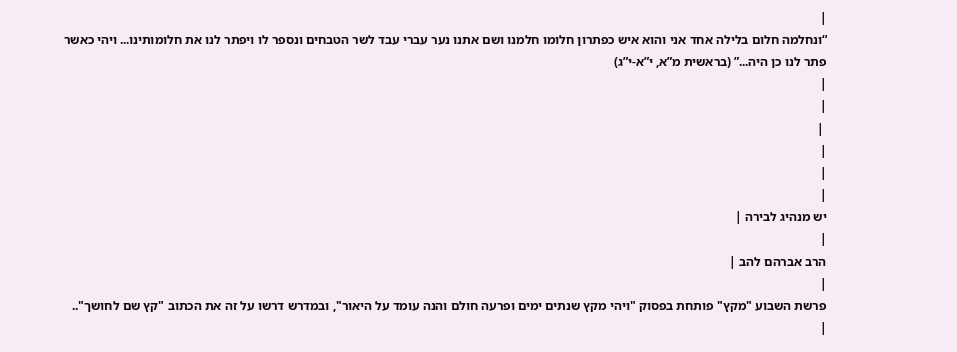|
“ונחלמה חלום בלילה אחד אני והוא איש כפתרון חלומו חלמנו ושם אתנו נער עברי עבד לשר הטבחים ונספר לו ויפתר לנו את חלומותינו... ויהי כאשר פתר לנו כן היה...” (בראשית מ”א, י”א-י”ג)
|
|
 |
|
|
|
יש מנהיג לבירה |
|
הרב אברהם להב |
|
פרשת השבוע "מקץ" פותחת בפסוק "ויהי מקץ שנתים ימים ופרעה חולם והנה עומד על היאור", ובמדרש דרשו על זה את הכתוב "קץ שם לחושך"..
|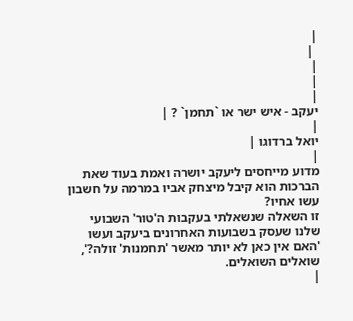|
 |
|
|
|
יעקב - איש ישר או `תחמן` ? |
|
יואל ברדוגו |
|
מדוע מייחסים ליעקב יושרה ואמת בעוד שאת הברכות הוא קיבל מיצחק אביו במרמה על חשבון עשו אחיו?
זו השאלה שנשאלתי בעקבות ה'טור' השבועי שלנו שעסק בשבועות האחרונים ביעקב ועשו
'האם אין כאן לא יותר מאשר 'תחמנות' זולה?', שואלים השואלים.
|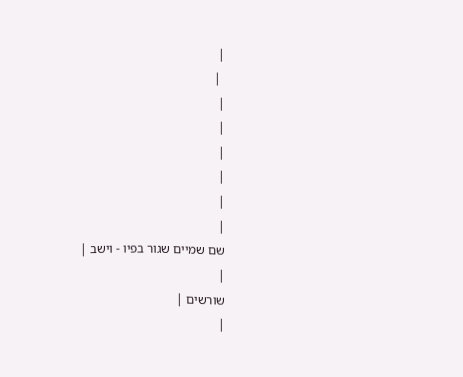|
 |
|
|
|
|
|
|
שם שמיים שגור בפיו - וישב |
|
שורשים |
|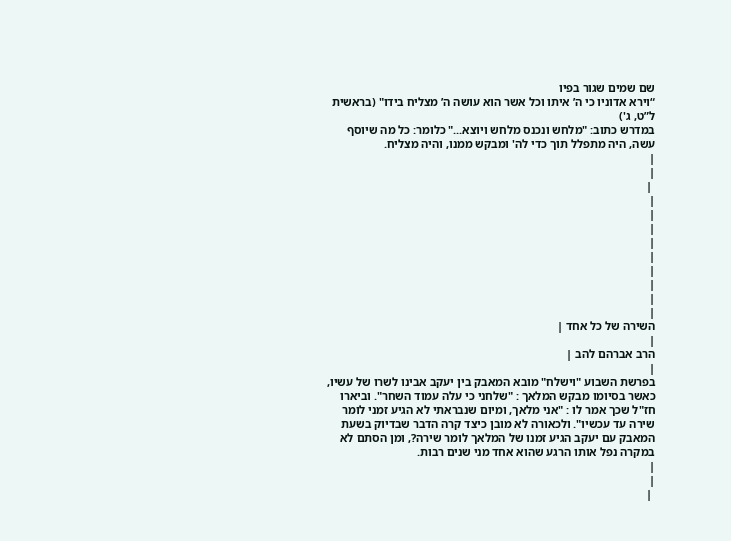שם שמים שגור בפיו
“וירא אדוניו כי ה’ איתו וכל אשר הוא עושה ה’ מצליח בידו" (בראשית ל”ט, ג')
במדרש כתוב: "מלחש ונכנס מלחש ויוצא..." כלומר: כל מה שיוסף עשה, היה מתפלל תוך כדי לה' ומבקש ממנו, והיה מצליח.
|
|
 |
|
|
|
|
|
|
|
|
|
השירה של כל אחד |
|
הרב אברהם להב |
|
בפרשת השבוע "וישלח" מובא המאבק בין יעקב אבינו לשרו של עשיו, כאשר בסיומו מבקש המלאך : "שלחני כי עלה עמוד השחר". וביארו חז"ל שכך אמר לו : "אני מלאך, ומיום שנבראתי לא הגיע זמני לומר שירה עד עכשיו". ולכאורה לא מובן כיצד קרה הדבר שבדיוק בשעת המאבק עם יעקב הגיע זמנו של המלאך לומר שירה?, ומן הסתם לא במקרה נפל אותו הרגע שהוא אחד מני שנים רבות.
|
|
 |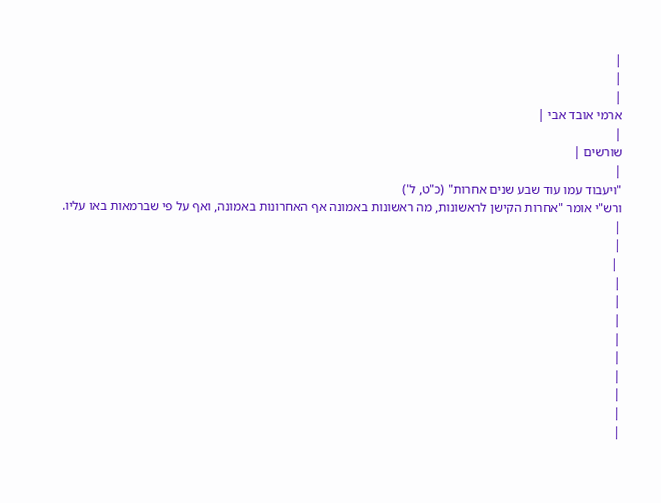|
|
|
ארמי אובד אבי |
|
שורשים |
|
"ויעבוד עמו עוד שבע שנים אחרות" (כ"ט, ל')
ורש"י אומר "אחרות הקישן לראשונות, מה ראשונות באמונה אף האחרונות באמונה, ואף על פי שברמאות באו עליו.
|
|
 |
|
|
|
|
|
|
|
|
|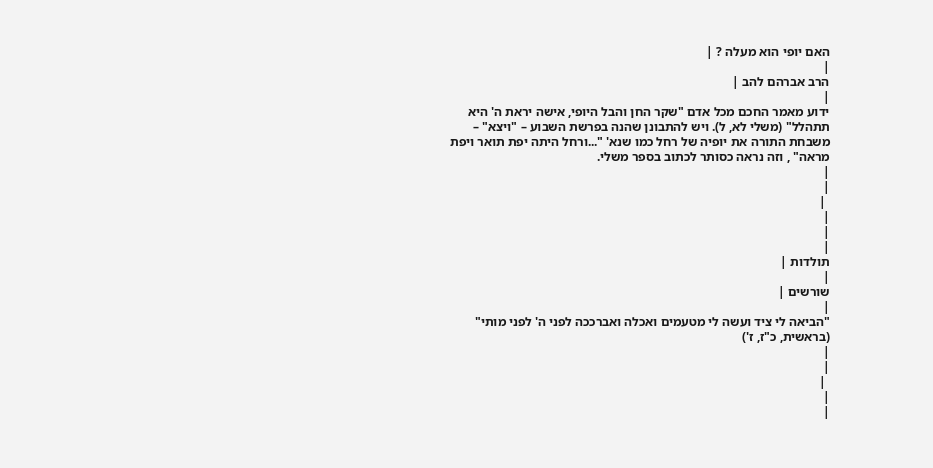האם יופי הוא מעלה ? |
|
הרב אברהם להב |
|
ידוע מאמר החכם מכל אדם "שקר החן והבל היופי, אישה יראת ה' היא תתהלל" (משלי לא, ל). ויש להתבונן שהנה בפרשת השבוע – "ויצא" – משבחת התורה את יופיה של רחל כמו שנא' "...ורחל היתה יפת תואר ויפת מראה" , וזה נראה כסותר לכתוב בספר משלי.
|
|
 |
|
|
|
תולדות |
|
שורשים |
|
"הביאה לי ציד ועשה לי מטעמים ואכלה ואברככה לפני ה' לפני מותי" (בראשית, כ"ז, ז')
|
|
 |
|
|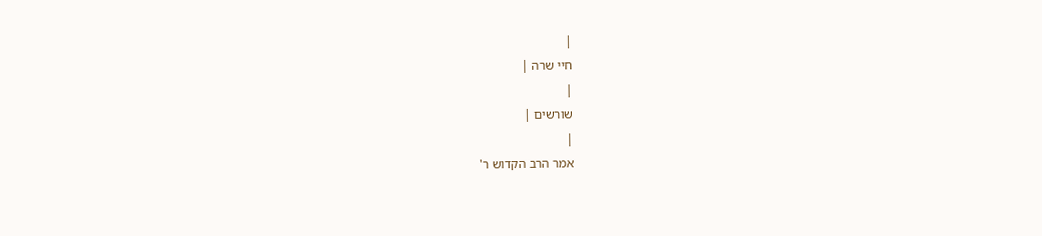|
חיי שרה |
|
שורשים |
|
אמר הרב הקדוש ר'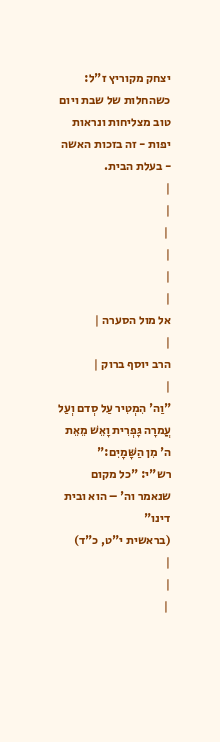יצחק מקוריץ ז"ל:
כשהחלות של שבת ויום טוב מצליחות ונראות יפות - זה בזכות האשה - בעלת הבית.
|
|
 |
|
|
|
אל מול הסערה |
|
הרב יוסף ברוק |
|
"וַה' הִמְטִיר עַל סְדם וְעַל עֲמרָה גָּפְרִית וָאֵשׁ מֵאֵת ה' מִן הַשָּׁמָיִם:"
רש"י: "כל מקום שנאמר וה' – הוא ובית דינו"
(בראשית י"ט, כ"ד)
|
|
 |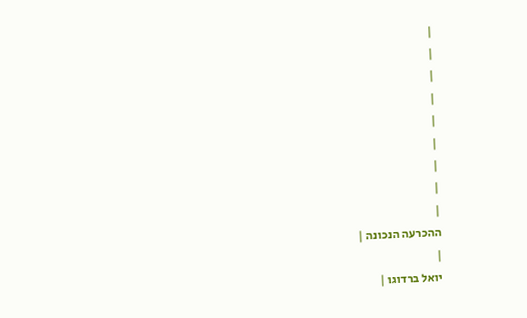|
|
|
|
|
|
|
|
|
ההכרעה הנכונה |
|
יואל ברדוגו |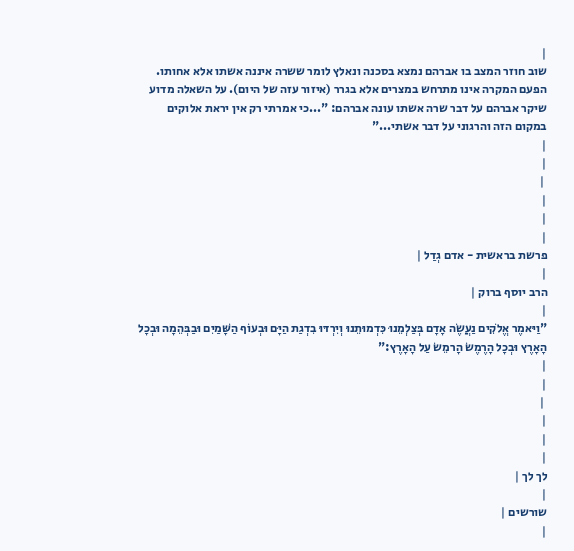|
שוב חוזר המצב בו אברהם נמצא בסכנה ונאלץ לומר ששרה איננה אשתו אלא אחותו. הפעם המקרה אינו מתרחש במצרים אלא בגרר (איזור עזה של היום). על השאלה מדוע שיקר אברהם על דבר שרה אשתו עונה אברהם: "...כי אמרתי רק אין יראת אלוקים במקום הזה והרגוני על דבר אשתי..."
|
|
 |
|
|
|
פרשת בראשית - אדם גְדַל |
|
הרב יוסף ברוק |
|
"וַיּאמֶר אֱלֹקִים נַעֲשֶׂה אָדָם בְּצַלְמֵנוּ כִּדְמוּתֵנוּ וְיִרְדּוּ בִדְגַת הַיָּם וּבְעוֹף הַשָּׁמַיִם וּבַבְּהֵמָה וּבְכָל הָאָרֶץ וּבְכָל הָרֶמֶשׂ הָרמֵשׂ עַל הָאָרֶץ:"
|
|
 |
|
|
|
לך לך |
|
שורשים |
|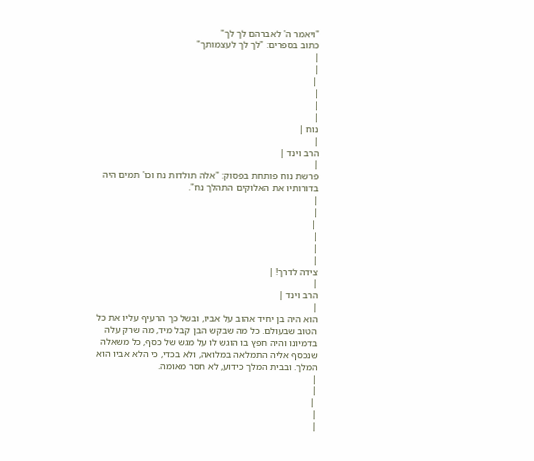"ויאמר ה' לאברהם לך לך"
כתוב בספרים: "לך לך לעצמותך"
|
|
 |
|
|
|
נוח |
|
הרב וינד |
|
פרשת נוח פותחת בפסוק: "אלה תולדות נח וכו' תמים היה בדורותיו את האלוקים התהלך נח".
|
|
 |
|
|
|
צידה לדרך! |
|
הרב וינד |
|
הוא היה בן יחיד אהוב על אביו, ובשל כך הרעיף עליו את כל הטוב שבעולם. כל מה שבקש הבן קבל מיד, מה שרק עלה בדמיונו והיה חפץ בו הוגש לו על מגש של כסף, כל משאלה שנכסף אליה התמלאה במלואה, ולא בכדי, כי הלא אביו הוא המלך. ובבית המלך כידוע, לא חסר מאומה.
|
|
 |
|
|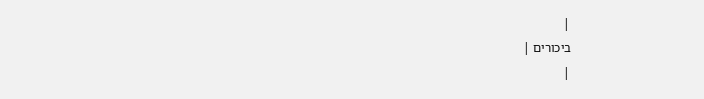|
ביכורים |
|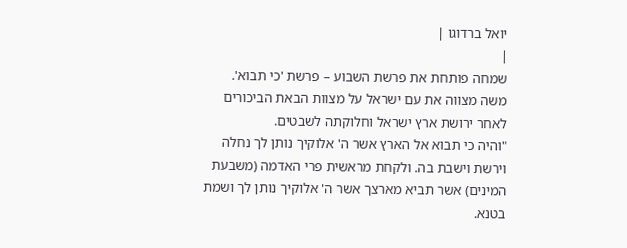יואל ברדוגו |
|
שמחה פותחת את פרשת השבוע – פרשת 'כי תבוא'.
משה מצווה את עם ישראל על מצוות הבאת הביכורים לאחר ירושת ארץ ישראל וחלוקתה לשבטים.
"והיה כי תבוא אל הארץ אשר ה' אלוקיך נותן לך נחלה וירשת וישבת בה. ולקחת מראשית פרי האדמה (משבעת המינים) אשר תביא מארצך אשר ה' אלוקיך נותן לך ושמת בטנא.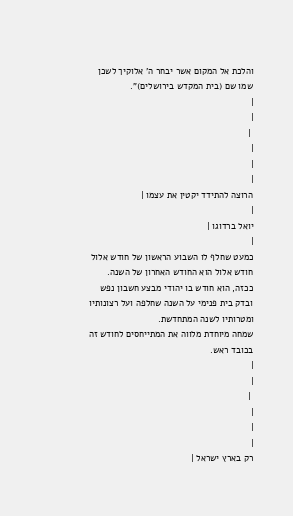והלכת אל המקום אשר יבחר ה' אלוקיך לשכן שמו שם (בית המקדש בירושלים)".
|
|
 |
|
|
|
הרוצה להתידד יקטין את עצמו |
|
יואל ברדוגו |
|
כמעט שחלף לו השבוע הראשון של חודש אלול
חודש אלול הוא החודש האחרון של השנה. ככזה, הוא חודש בו יהודי מבצע חשבון נפש ובדק בית פנימי על השנה שחלפה ועל רצונותיו ומטרותיו לשנה המתחדשת.
שמחה מיוחדת מלווה את המתייחסים לחודש זה בכובד ראש.
|
|
 |
|
|
|
רק בארץ ישראל |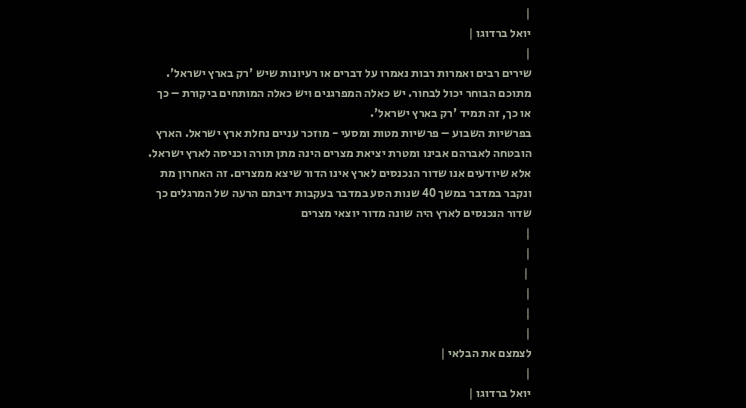|
יואל ברדוגו |
|
שירים רבים ואמרות רבות נאמרו על דברים או רעיונות שיש 'רק בארץ ישראל'.
מתוכם הבוחר יכול לבחור. יש כאלה המפרגנים ויש כאלה המותחים ביקורת – כך
או כך, זה תמיד 'רק בארץ ישראל'.
בפרשיות השבוע – פרשיות מטות ומסעי - מוזכר עניים נחלת ארץ ישראל. הארץ
הובטחה לאברהם אבינו ומטרת יציאת מצרים הינה מתן תורה וכניסה לארץ ישראל.
אלא שיודעים אנו שדור הנכנסים לארץ אינו הדור שיצא ממצרים. זה האחרון מת
ונקבר במדבר במשך 40 שנות הסע במדבר בעקבות דיבתם הרעה של המרגלים כך
שדור הנכנסים לארץ היה שונה מדור יוצאי מצרים
|
|
 |
|
|
|
לצמצם את הבלאי |
|
יואל ברדוגו |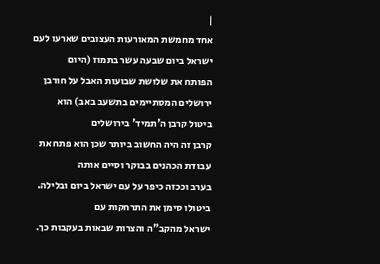|
אחד מחמשת המאורעות העצובים שארעו לעם ישראל ביום שבעה עשר בתמוז (היום
הפותח את שלושת שבועות האבל על חורבן ירושלים המסתיימים בתשעב באב) הוא
ביטול קרבן ה'תמיד' בירושלים
קרבן זה היה החשוב ביותר שכן הוא פתח את עבודת הכהנים בבוקר וסיים אותה
בערב וככזה כיפר על עם ישראל ביום ובלילה. ביטולו סימן את התרחקות עם
ישראל מהקב"ה והצרות שבאות בעקבות כך.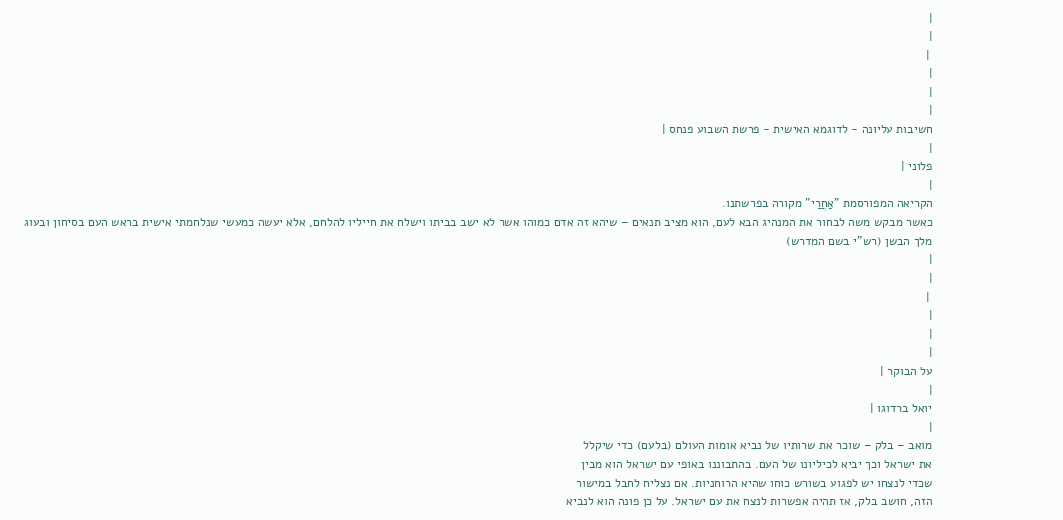|
|
 |
|
|
|
חשיבות עליונה - לדוגמא האישית - פרשת השבוע פנחס |
|
פלוני |
|
הקריאה המפורסמת "אַחֲרַי" מקורה בפרשתנו.
כאשר מבקש משה לבחור את המנהיג הבא לעם, הוא מציב תנאים – שיהא זה אדם כמוהו אשר לא ישב בביתו וישלח את חייליו להלחם, אלא יעשה כמעשי שנלחמתי אישית בראש העם בסיחון ובעוג מלך הבשן (רש"י בשם המדרש)
|
|
 |
|
|
|
על הבוקר |
|
יואל ברדוגו |
|
מואב – בלק – שוכר את שרותיו של נביא אומות העולם (בלעם) כדי שיקלל
את ישראל וכך יביא לכיליונו של העם. בהתבוננו באופי עם ישראל הוא מבין
שכדי לנצחו יש לפגוע בשורש כוחו שהיא הרוחניות. אם נצליח לחבל במישור
הזה, חושב בלק, אז תהיה אפשרות לנצח את עם ישראל. על כן פונה הוא לנביא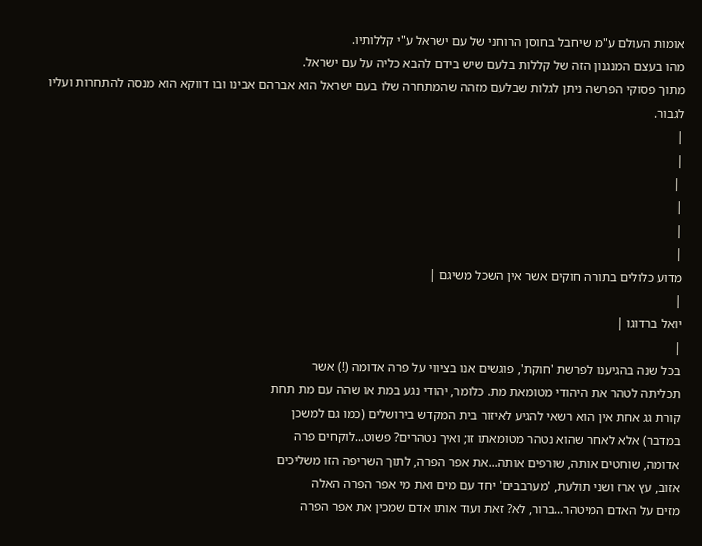אומות העולם ע"מ שיחבל בחוסן הרוחני של עם ישראל ע"י קללותיו.
מהו בעצם המנגנון הזה של קללות בלעם שיש בידם להבא כליה על עם ישראל.
מתוך פסוקי הפרשה ניתן לגלות שבלעם מזהה שהמתחרה שלו בעם ישראל הוא אברהם אבינו ובו דווקא הוא מנסה להתחרות ועליו לגבור.
|
|
 |
|
|
|
מדוע כלולים בתורה חוקים אשר אין השכל משיגם |
|
יואל ברדוגו |
|
בכל שנה בהגיענו לפרשת 'חוקת', פוגשים אנו בציווי על פרה אדומה (!) אשר
תכליתה לטהר את היהודי מטומאת מת. כלומר, יהודי נגע במת או שהה עם מת תחת
קורת גג אחת אין הוא רשאי להגיע לאיזור בית המקדש בירושלים (כמו גם למשכן
במדבר) אלא לאחר שהוא נטהר מטומאתו זו; ואיך נטהרים? פשוט...לוקחים פרה
אדומה, שוחטים אותה, שורפים אותה...את אפר הפרה, לתוך השריפה הזו משליכים
אזוב, עץ ארז ושני תולעת, 'מערבבים' יחד עם מים ואת מי אפר הפרה האלה
מזים על האדם המיטהר...ברור, לא? זאת ועוד אותו אדם שמכין את אפר הפרה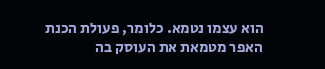הוא עצמו נטמא. כלומר, פעולת הכנת האפר מטמאת את העוסק בה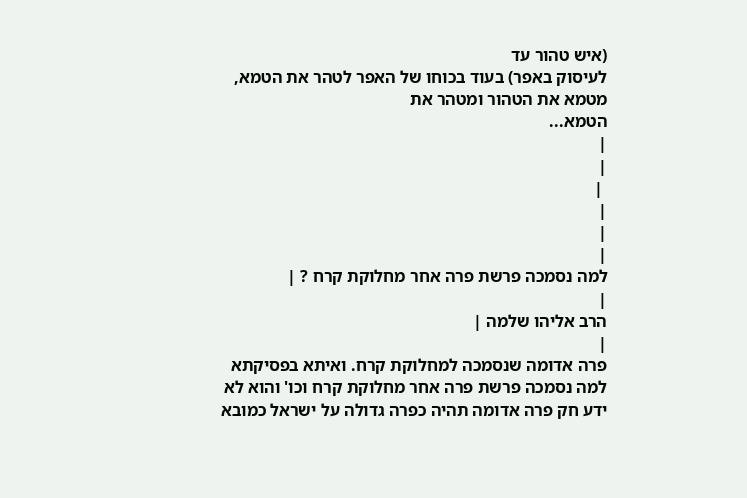(איש טהור עד
לעיסוק באפר) בעוד בכוחו של האפר לטהר את הטמא, מטמא את הטהור ומטהר את
הטמא...
|
|
 |
|
|
|
למה נסמכה פרשת פרה אחר מחלוקת קרח ? |
|
הרב אליהו שלמה |
|
פרה אדומה שנסמכה למחלוקת קרח. ואיתא בפסיקתא למה נסמכה פרשת פרה אחר מחלוקת קרח וכו' והוא לא ידע חק פרה אדומה תהיה כפרה גדולה על ישראל כמובא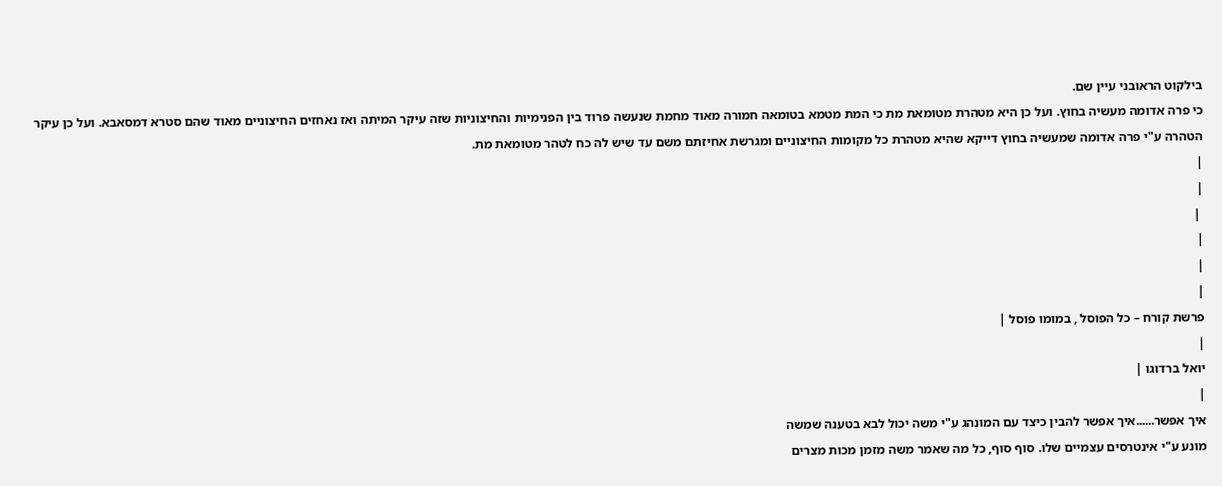בילקוט הראובני עיין שם.
כי פרה אדומה מעשיה בחוץ. ועל כן היא מטהרת מטומאת מת כי המת מטמא בטומאה חמורה מאוד מחמת שנעשה פרוד בין הפנימיות והחיצוניות שזה עיקר המיתה ואז נאחזים החיצוניים מאוד שהם סטרא דמסאבא. ועל כן עיקר הטהרה ע"י פרה אדומה שמעשיה בחוץ דייקא שהיא מטהרת כל מקומות החיצוניים ומגרשת אחיזתם משם עד שיש לה כח לטהר מטומאת מת.
|
|
 |
|
|
|
פרשת קורח – כל הפוסל , במומו פוסל |
|
יואל ברדוגו |
|
איך אפשר......איך אפשר להבין כיצד עם המונהג ע"י משה יכול לבא בטענה שמשה
מונע ע"י אינטרסים עצמיים שלו. סוף סוף, כל מה שאמר משה מזמן מכות מצרים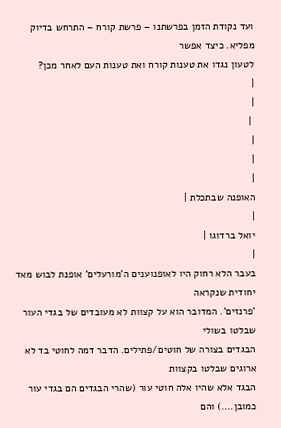ועד נקודת הזמן בפרשתנו – פרשת קורח – התרחש בדיוק מפליא. כיצד אפשר
לטעון נגדו את טענות קורח ואת טענות העם לאחר מכן?
|
|
 |
|
|
|
האופנה שבתכלת |
|
יואל ברדוגו |
|
בעבר הלא רחוק היו לאופנוענים ה'מורעלים' אופנת לבוש מאד יחודית שנקראה
'פרנזים'. המדובר הוא על קצוות לא מעובדים של בגדי העור שבלטו בשולי
הבגדים בצורה של חוטים/פתילים. הדבר דמה לחוטי בד לא ארוגים שבלטו בקצוות
הבגד אלא שהיו אלה חוטי עור (שהרי הבגדים הם בגדי עור כמובן....) והם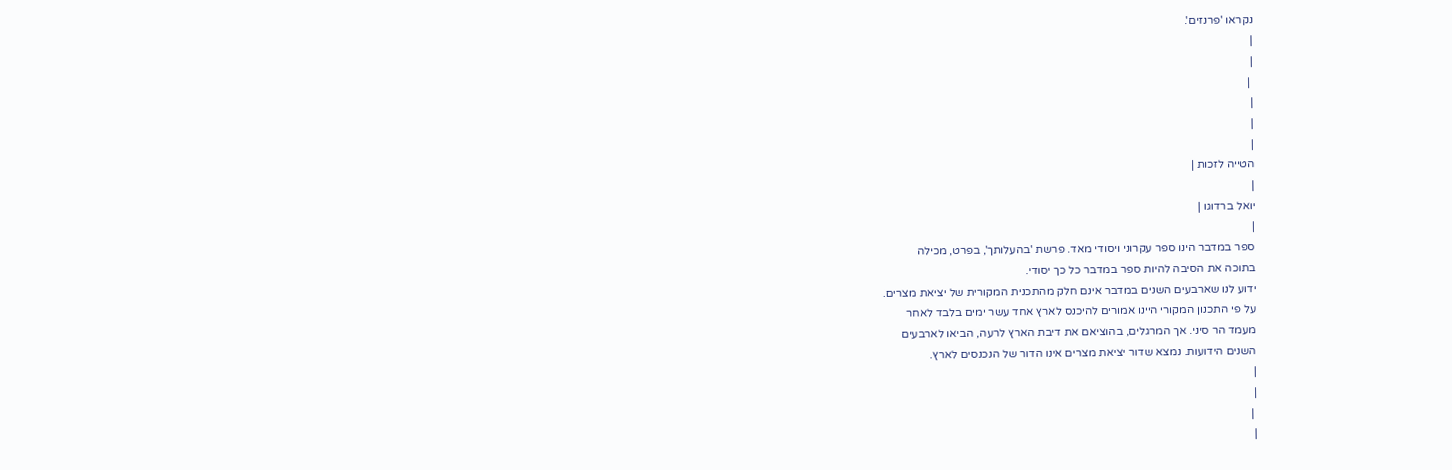נקראו 'פרנזים'.
|
|
 |
|
|
|
הטייה לזכות |
|
יואל ברדוגו |
|
ספר במדבר הינו ספר עקרוני ויסודי מאד. פרשת 'בהעלותך', בפרט, מכילה
בתוכה את הסיבה להיות ספר במדבר כל כך יסודי.
ידוע לנו שארבעים השנים במדבר אינם חלק מהתכנית המקורית של יציאת מצרים.
על פי התכנון המקורי היינו אמורים להיכנס לארץ אחד עשר ימים בלבד לאחר
מעמד הר סיני. אך המרגלים, בהוציאם את דיבת הארץ לרעה, הביאו לארבעים
השנים הידועות. נמצא שדור יציאת מצרים אינו הדור של הנכנסים לארץ.
|
|
 |
|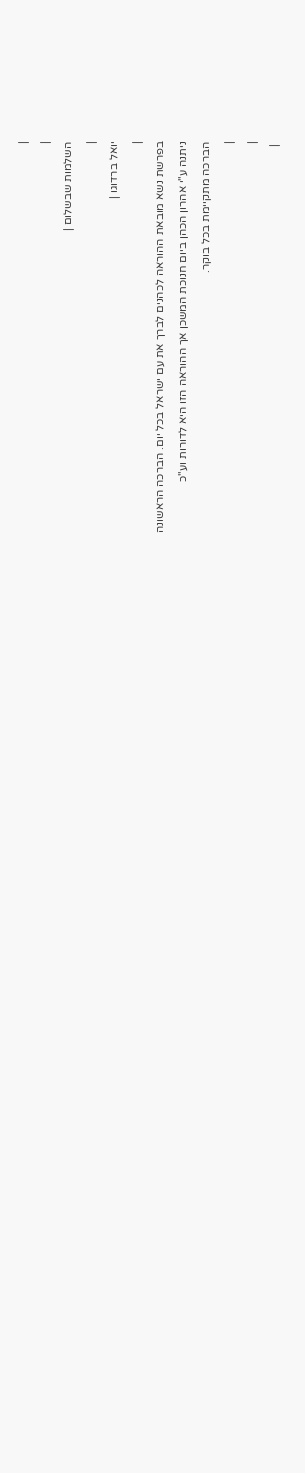|
|
השלמות שבשלום |
|
יואל ברדוגו |
|
בפרשת נשא מובאת ההוראה לכהנים לברך את עם ישראל בכל יום. הברכה הראשונה
ניתנה ע"י אהרון הכהן ביום חנוכת המשכן אך ההוראה הזו היא לדורות וע"כ
הברכה מתקיימת בכל בוקר.
|
|
 |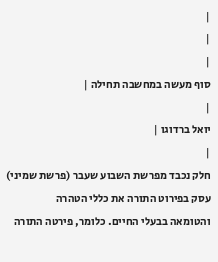|
|
|
סוף מעשה במחשבה תחילה |
|
יואל ברדוגו |
|
חלק נכבד מפרשת השבוע שעבר (פרשת שמיני) עסק בפירוט התורה את כללי הטהרה
והטומאה בבעלי החיים. כלומר, פירטה התורה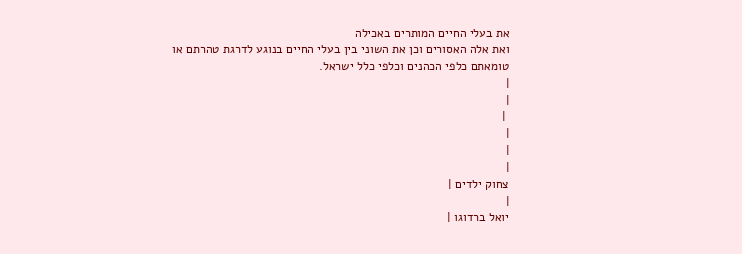את בעלי החיים המותרים באכילה
ואת אלה האסורים וכן את השוני בין בעלי החיים בנוגע לדרגת טהרתם או
טומאתם כלפי הכהנים וכלפי כלל ישראל.
|
|
 |
|
|
|
צחוק ילדים |
|
יואל ברדוגו |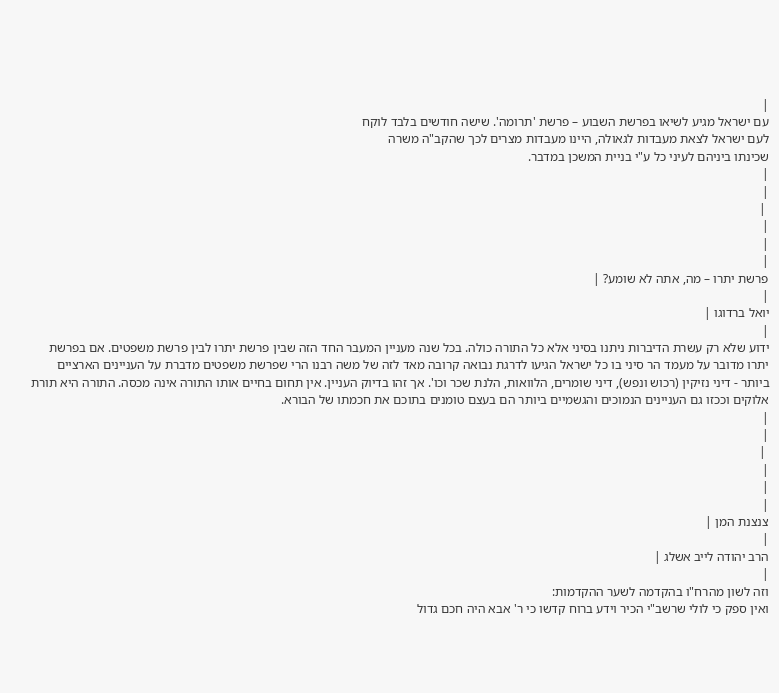|
עם ישראל מגיע לשיאו בפרשת השבוע – פרשת 'תרומה'. שישה חודשים בלבד לוקח
לעם ישראל לצאת מעבדות לגאולה, היינו מעבדות מצרים לכך שהקב"ה משרה
שכינתו ביניהם לעיני כל ע"י בניית המשכן במדבר.
|
|
 |
|
|
|
פרשת יתרו – מה, אתה לא שומע? |
|
יואל ברדוגו |
|
ידוע שלא רק עשרת הדיברות ניתנו בסיני אלא כל התורה כולה. בכל שנה מעניין המעבר החד הזה שבין פרשת יתרו לבין פרשת משפטים. אם בפרשת יתרו מדובר על מעמד הר סיני בו כל ישראל הגיעו לדרגת נבואה קרובה מאד לזה של משה רבנו הרי שפרשת משפטים מדברת על העניינים הארציים ביותר - דיני נזיקין (רכוש ונפש), דיני שומרים, הלוואות, הלנת שכר וכו'. אך זהו בדיוק העניין. אין תחום בחיים אותו התורה אינה מכסה. התורה היא תורת אלוקים וככזו גם העניינים הנמוכים והגשמיים ביותר הם בעצם טומנים בתוכם את חכמתו של הבורא.
|
|
 |
|
|
|
צנצנת המן |
|
הרב יהודה לייב אשלג |
|
וזה לשון מהרח"ו בהקדמה לשער ההקדמות:
ואין ספק כי לולי שרשב"י הכיר וידע ברוח קדשו כי ר' אבא היה חכם גדול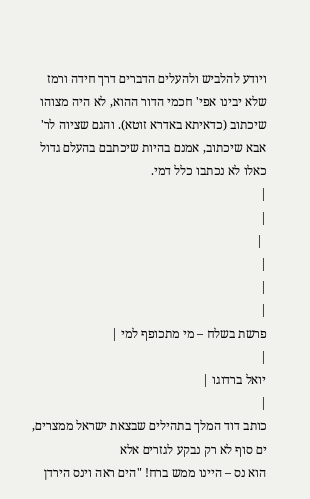ויודע להלביש ולהעלים הדברים דרך חידה ורמז שלא יבינו אפי' חכמי הדור ההוא, לא היה מצוהו שיכתוב (כדאיתא באדרא זוטא). והגם שציוה לר' אבא שיכתוב, אמנם בהיות שיכתבם בהעלם גדול כאלו לא נכתבו כלל דמי.
|
|
 |
|
|
|
פרשת בשלח – מי מתכופף למי |
|
יואל ברדוגו |
|
כותב דוד המלך בתהילים שבצאת ישראל ממצרים, ים סוף לא רק נבקע לגזרים אלא
הוא נס – היינו ממש ברח! "הים ראה וינס הירדן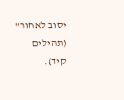יסוב לאחור" (תהילים קיד).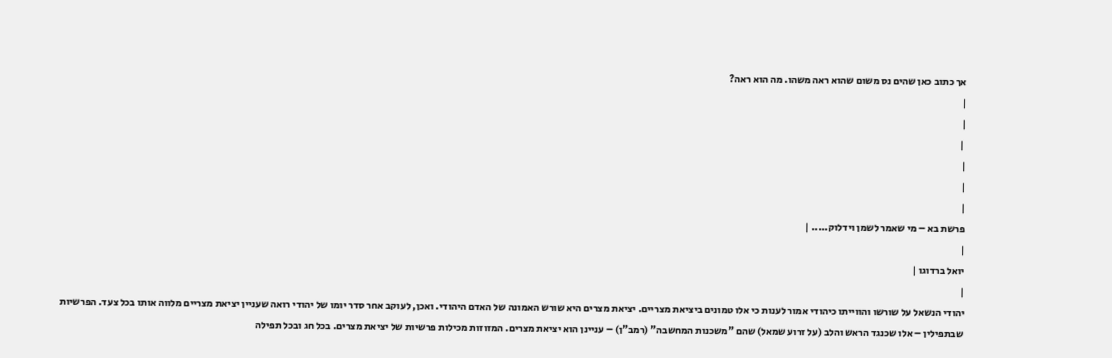אך כתוב כאן שהים נס משום שהוא ראה משהו. מה הוא ראה?
|
|
 |
|
|
|
פרשת בא – מי שאמר לשמן וידלוק..... |
|
יואל ברדוגו |
|
יהודי הנשאל על שורשו והווייתו כיהודי אמור לענות כי אלו טמונים ביציאת מצריים. יציאת מצרים היא שורש האמונה של האדם היהודי. ואכן, לעוקב אחר סדר יומו של יהודי רואה שעניין יציאת מצריים מלווה אותו בכל צעד. הפרשיות שבתפילין – אלו שכנגד הראש והלב (על זרוע שמאל) שהם "משכנות המחשבה" (רמב"ן) – עניינן הוא יציאת מצרים. המזוזות מכילות פרשיות של יציאת מצרים. בכל חג ובכל תפילה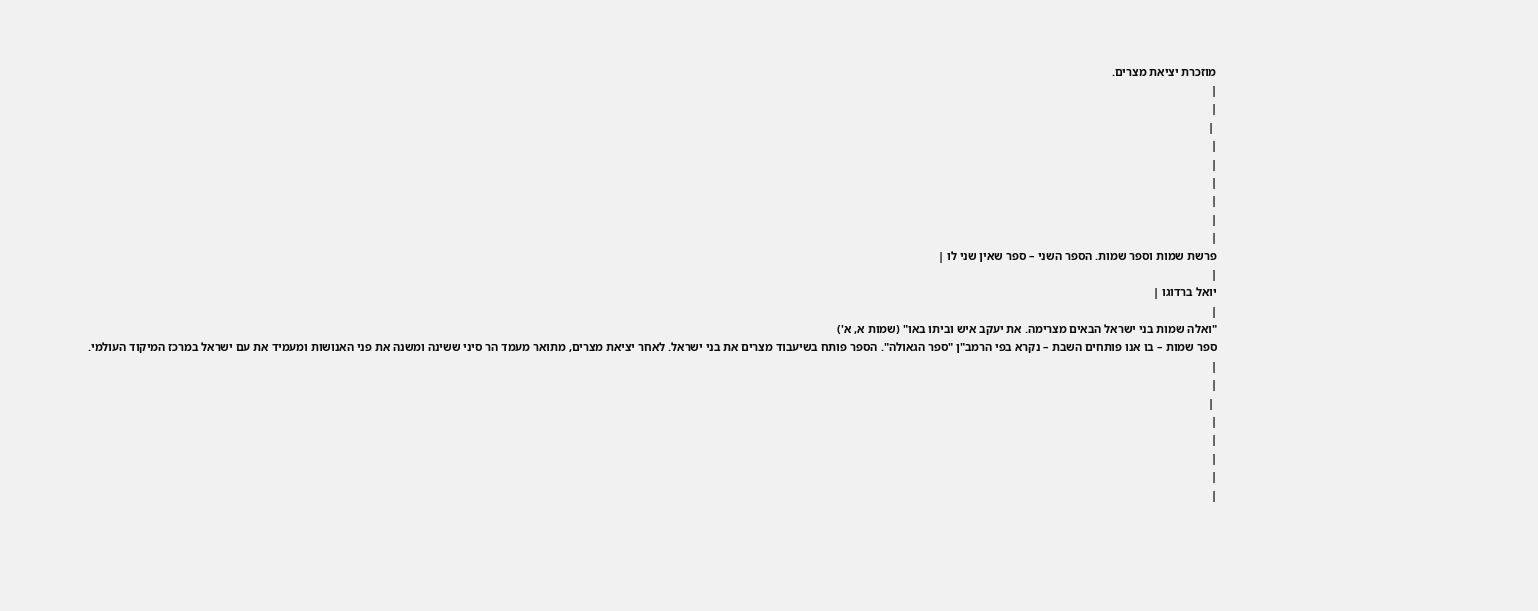מוזכרת יציאת מצרים.
|
|
 |
|
|
|
|
|
|
פרשת שמות וספר שמות. הספר השני – ספר שאין שני לו |
|
יואל ברדוגו |
|
"ואלה שמות בני ישראל הבאים מצרימה. את יעקב איש וביתו באו" (שמות א, א')
ספר שמות – בו אנו פותחים השבת – נקרא בפי הרמב"ן "ספר הגאולה". הספר פותח בשיעבוד מצרים את בני ישראל. לאחר יציאת מצרים, מתואר מעמד הר סיני ששינה ומשנה את פני האנושות ומעמיד את עם ישראל במרכז המיקוד העולמי.
|
|
 |
|
|
|
|
|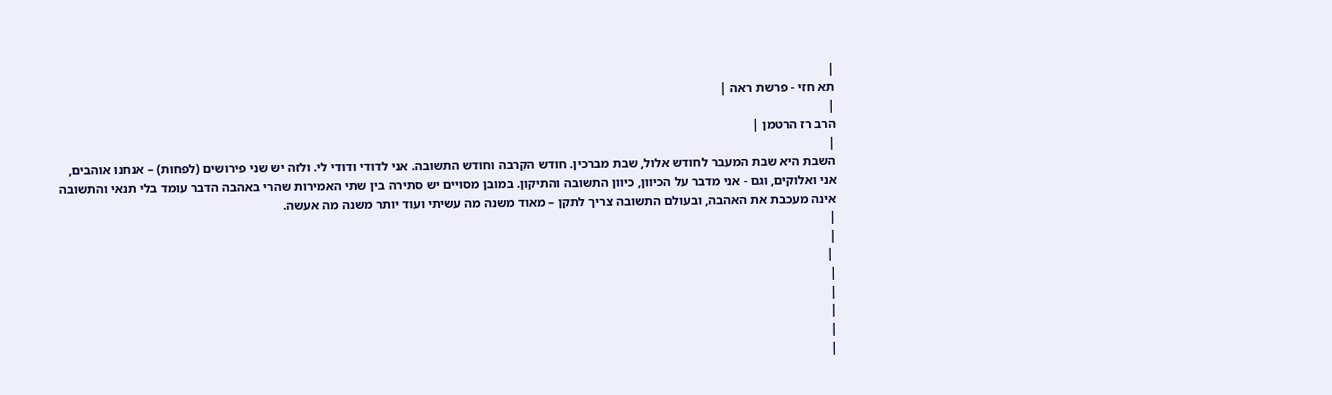|
תא חזי - פרשת ראה |
|
הרב רז הרטמן |
|
השבת היא שבת המעבר לחודש אלול, שבת מברכין. חודש הקִרבה וחודש התשובה. אני לדודי ודודי לי. ולזה יש שני פירושים (לפחות) – אנחנו אוהבים, אני ואלוקים, וגם - אני מדבר על הכיוון, כיוון התשובה והתיקון. במובן מסויים יש סתירה בין שתי האמירות שהרי באהבה הדבר עומד בלי תנאי והתשובה אינה מעכבת את האהבה, ובעולם התשובה צריך לתקן – מאוד משנה מה עשיתי ועוד יותר משנה מה אעשה.
|
|
 |
|
|
|
|
|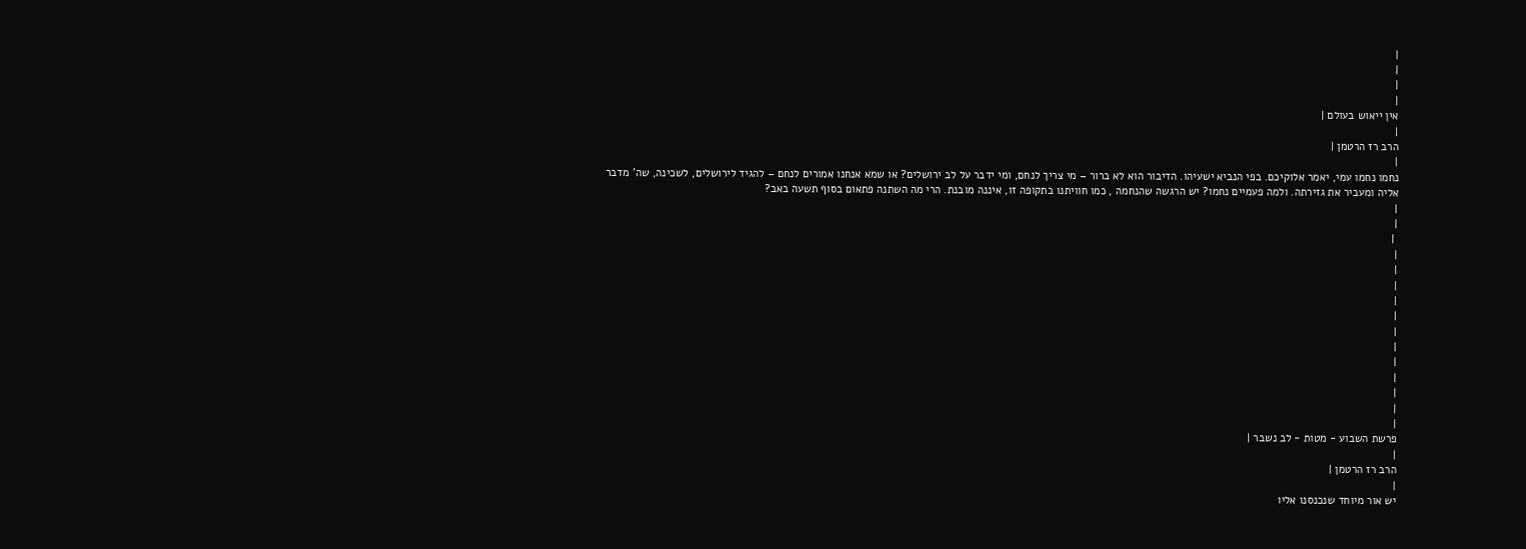|
|
|
|
אין ייאוש בעולם |
|
הרב רז הרטמן |
|
נחמו נחמו עמי, יאמר אלוקיכם. בפי הנביא ישעיהו. הדיבור הוא לא ברור – מי צריך לנחם, ומי ידבר על לב ירושלים? או שמא אנחנו אמורים לנחם – להגיד לירושלים, לשכינה, שה' מדבר אליה ומעביר את גזירתה. ולמה פעמיים נחמו? יש הרגשה שהנחמה , כמו חוויתנו בתקופה זו, איננה מובנת. הרי מה השתנה פתאום בסוף תשעה באב?
|
|
 |
|
|
|
|
|
|
|
|
|
|
|
|
פרשת השבוע - מטות - לב נשבר |
|
הרב רז הרטמן |
|
יש אור מיוחד שנכנסנו אליו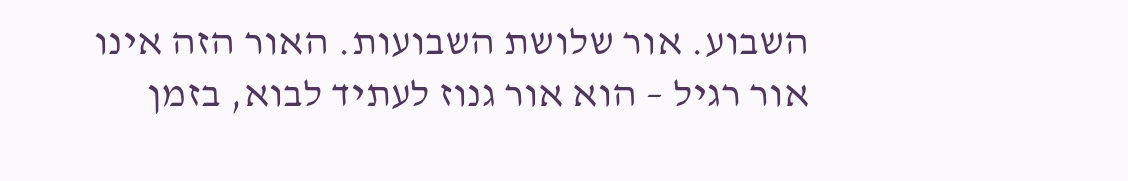השבוע. אור שלושת השבועות. האור הזה אינו אור רגיל – הוא אור גנוז לעתיד לבוא, בזמן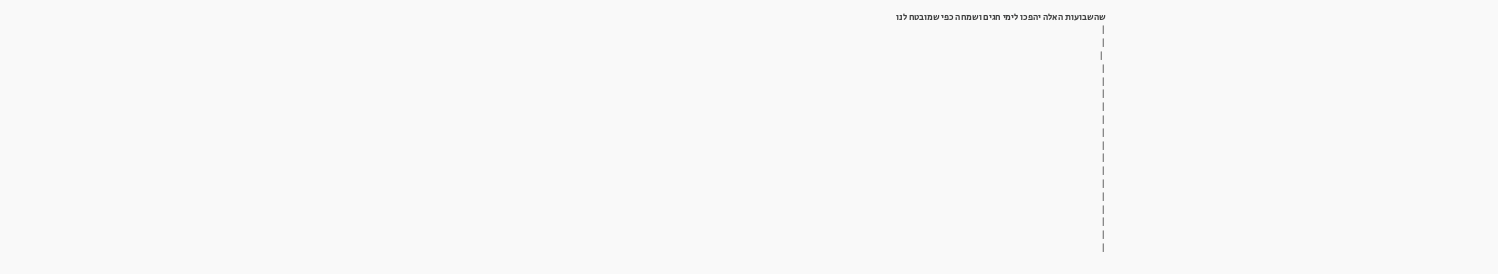שהשבועות האלה יהפכו לימי חגים ושמחה כפי שמובטח לנו
|
|
 |
|
|
|
|
|
|
|
|
|
|
|
|
|
|
|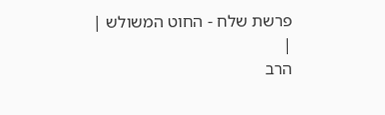פרשת שלח - החוט המשולש |
|
הרב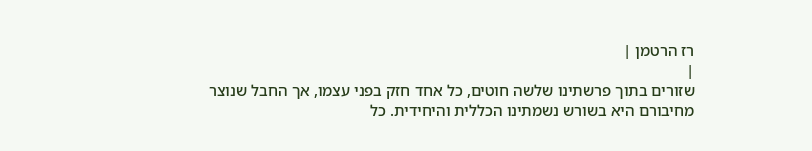רז הרטמן |
|
שזורים בתוך פרשתינו שלשה חוטים, כל אחד חזק בפני עצמו, אך החבל שנוצר מחיבורם היא בשורש נשמתינו הכללית והיחידית. כל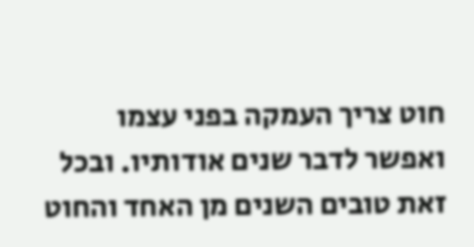חוט צריך העמקה בפני עצמו ואפשר לדבר שנים אודותיו. ובכל זאת טובים השנים מן האחד והחוט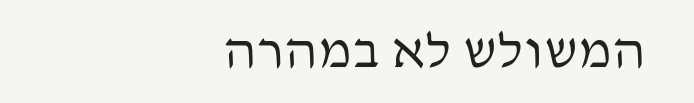המשולש לא במהרה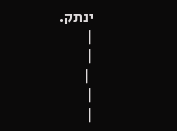ינתק.
|
|
 |
|
|